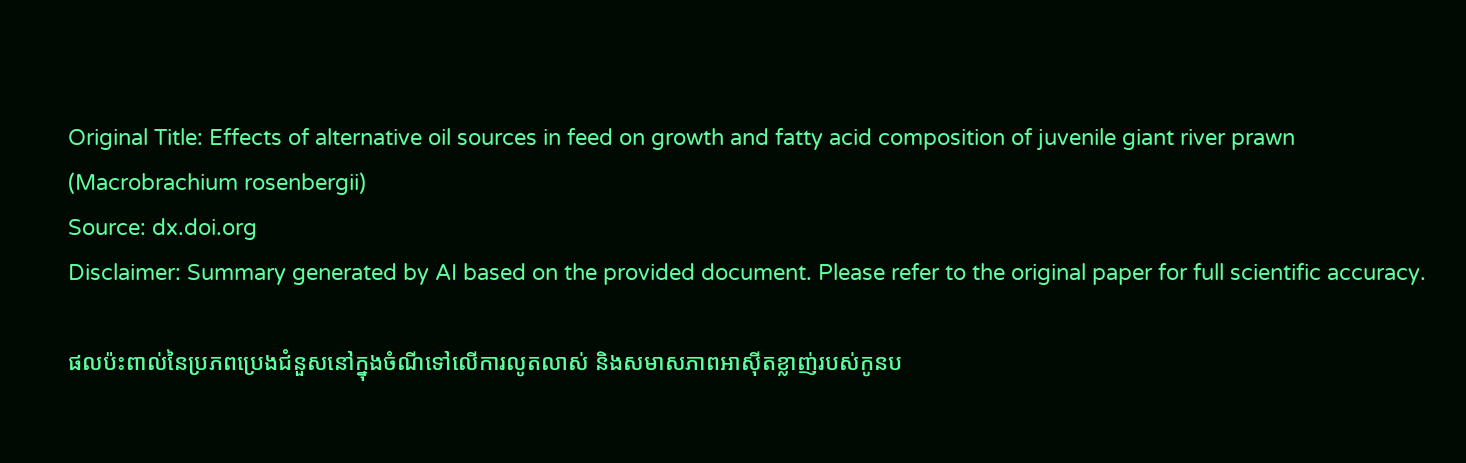Original Title: Effects of alternative oil sources in feed on growth and fatty acid composition of juvenile giant river prawn (Macrobrachium rosenbergii)
Source: dx.doi.org
Disclaimer: Summary generated by AI based on the provided document. Please refer to the original paper for full scientific accuracy.

ផលប៉ះពាល់នៃប្រភពប្រេងជំនួសនៅក្នុងចំណីទៅលើការលូតលាស់ និងសមាសភាពអាស៊ីតខ្លាញ់របស់កូនប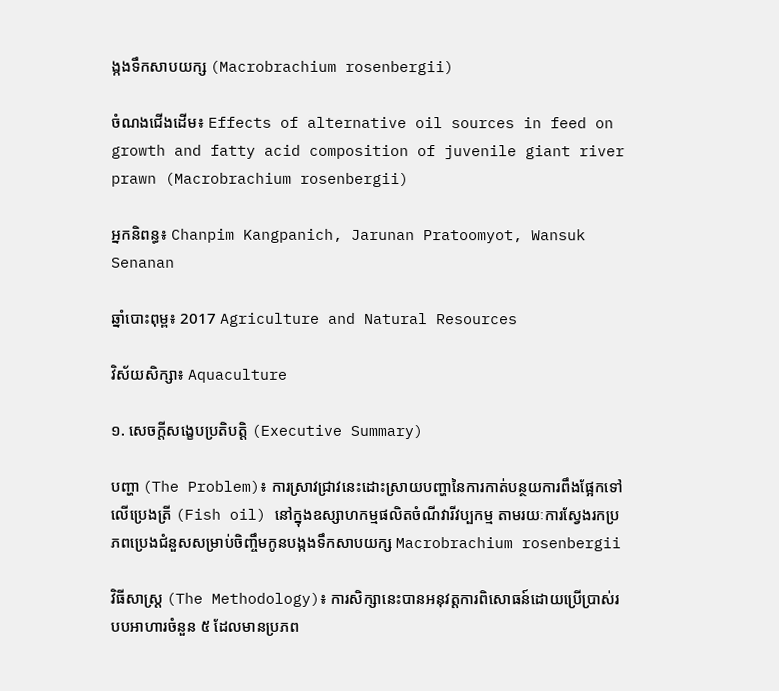ង្កងទឹកសាបយក្ស (Macrobrachium rosenbergii)

ចំណងជើងដើម៖ Effects of alternative oil sources in feed on growth and fatty acid composition of juvenile giant river prawn (Macrobrachium rosenbergii)

អ្នកនិពន្ធ៖ Chanpim Kangpanich, Jarunan Pratoomyot, Wansuk Senanan

ឆ្នាំបោះពុម្ព៖ 2017 Agriculture and Natural Resources

វិស័យសិក្សា៖ Aquaculture

១. សេចក្តីសង្ខេបប្រតិបត្តិ (Executive Summary)

បញ្ហា (The Problem)៖ ការស្រាវជ្រាវនេះដោះស្រាយបញ្ហានៃការកាត់បន្ថយការពឹងផ្អែកទៅលើប្រេងត្រី (Fish oil) នៅក្នុងឧស្សាហកម្មផលិតចំណីវារីវប្បកម្ម តាមរយៈការស្វែងរកប្រភពប្រេងជំនួសសម្រាប់ចិញ្ចឹមកូនបង្កងទឹកសាបយក្ស Macrobrachium rosenbergii

វិធីសាស្ត្រ (The Methodology)៖ ការសិក្សានេះបានអនុវត្តការពិសោធន៍ដោយប្រើប្រាស់របបអាហារចំនួន ៥ ដែលមានប្រភព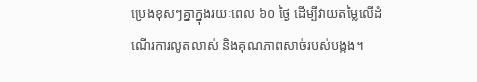ប្រេងខុសៗគ្នាក្នុងរយៈពេល ៦០ ថ្ងៃ ដើម្បីវាយតម្លៃលើដំណើរការលូតលាស់ និងគុណភាពសាច់របស់បង្កង។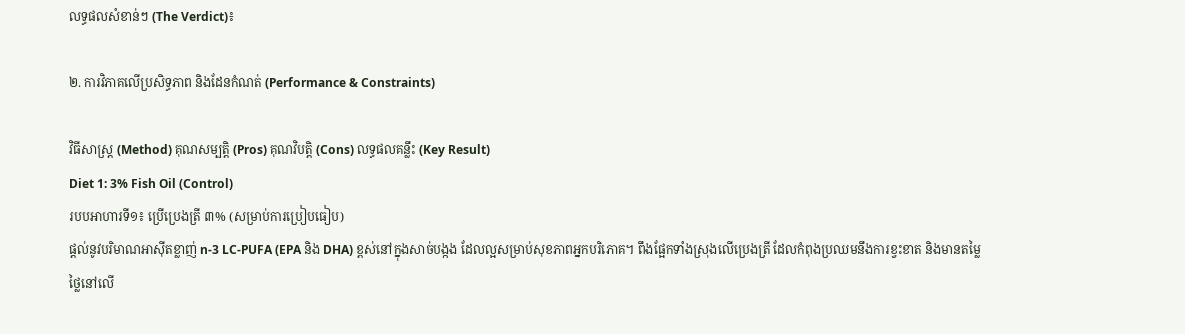លទ្ធផលសំខាន់ៗ (The Verdict)៖

២. ការវិភាគលើប្រសិទ្ធភាព និងដែនកំណត់ (Performance & Constraints)

វិធីសាស្ត្រ (Method) គុណសម្បត្តិ (Pros) គុណវិបត្តិ (Cons) លទ្ធផលគន្លឹះ (Key Result)
Diet 1: 3% Fish Oil (Control)
របបអាហារទី១៖ ប្រើប្រេងត្រី ៣% (សម្រាប់ការប្រៀបធៀប)
ផ្តល់នូវបរិមាណអាស៊ីតខ្លាញ់ n-3 LC-PUFA (EPA និង DHA) ខ្ពស់នៅក្នុងសាច់បង្កង ដែលល្អសម្រាប់សុខភាពអ្នកបរិភោគ។ ពឹងផ្អែកទាំងស្រុងលើប្រេងត្រី ដែលកំពុងប្រឈមនឹងការខ្វះខាត និងមានតម្លៃថ្លៃនៅលើ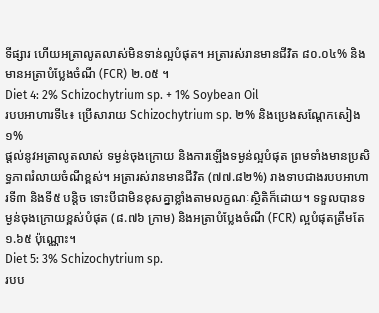ទីផ្សារ ហើយអត្រាលូតលាស់មិនទាន់ល្អបំផុត។ អត្រារស់រានមានជីវិត ៨០.០៤% និងមានអត្រាបំប្លែងចំណី (FCR) ២.០៥ ។
Diet 4: 2% Schizochytrium sp. + 1% Soybean Oil
របបអាហារទី៤៖ ប្រើសារាយ Schizochytrium sp. ២% និងប្រេងសណ្តែកសៀង ១%
ផ្តល់នូវអត្រាលូតលាស់ ទម្ងន់ចុងក្រោយ និងការឡើងទម្ងន់ល្អបំផុត ព្រមទាំងមានប្រសិទ្ធភាពរំលាយចំណីខ្ពស់។ អត្រារស់រានមានជីវិត (៧៧.៨២%) រាងទាបជាងរបបអាហារទី៣ និងទី៥ បន្តិច ទោះបីជាមិនខុសគ្នាខ្លាំងតាមលក្ខណៈស្ថិតិក៏ដោយ។ ទទួលបានទម្ងន់ចុងក្រោយខ្ពស់បំផុត (៨.៧៦ ក្រាម) និងអត្រាបំប្លែងចំណី (FCR) ល្អបំផុតត្រឹមតែ ១.៦៥ ប៉ុណ្ណោះ។
Diet 5: 3% Schizochytrium sp.
របប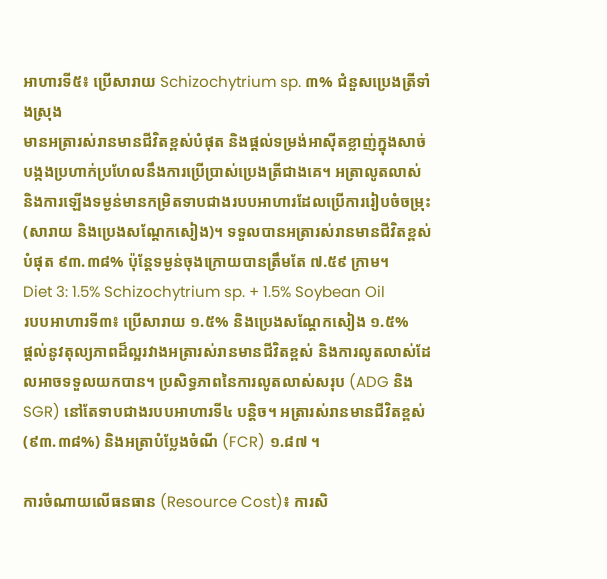អាហារទី៥៖ ប្រើសារាយ Schizochytrium sp. ៣% ជំនួសប្រេងត្រីទាំងស្រុង
មានអត្រារស់រានមានជីវិតខ្ពស់បំផុត និងផ្តល់ទម្រង់អាស៊ីតខ្លាញ់ក្នុងសាច់បង្កងប្រហាក់ប្រហែលនឹងការប្រើប្រាស់ប្រេងត្រីជាងគេ។ អត្រាលូតលាស់ និងការឡើងទម្ងន់មានកម្រិតទាបជាងរបបអាហារដែលប្រើការរៀបចំចម្រុះ (សារាយ និងប្រេងសណ្តែកសៀង)។ ទទួលបានអត្រារស់រានមានជីវិតខ្ពស់បំផុត ៩៣.៣៨% ប៉ុន្តែទម្ងន់ចុងក្រោយបានត្រឹមតែ ៧.៥៩ ក្រាម។
Diet 3: 1.5% Schizochytrium sp. + 1.5% Soybean Oil
របបអាហារទី៣៖ ប្រើសារាយ ១.៥% និងប្រេងសណ្តែកសៀង ១.៥%
ផ្តល់នូវតុល្យភាពដ៏ល្អរវាងអត្រារស់រានមានជីវិតខ្ពស់ និងការលូតលាស់ដែលអាចទទួលយកបាន។ ប្រសិទ្ធភាពនៃការលូតលាស់សរុប (ADG និង SGR) នៅតែទាបជាងរបបអាហារទី៤ បន្តិច។ អត្រារស់រានមានជីវិតខ្ពស់ (៩៣.៣៨%) និងអត្រាបំប្លែងចំណី (FCR) ១.៨៧ ។

ការចំណាយលើធនធាន (Resource Cost)៖ ការសិ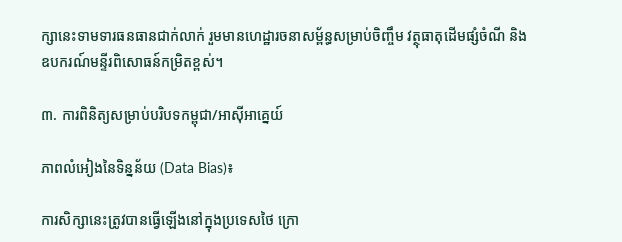ក្សានេះទាមទារធនធានជាក់លាក់ រួមមានហេដ្ឋារចនាសម្ព័ន្ធសម្រាប់ចិញ្ចឹម វត្ថុធាតុដើមផ្សំចំណី និងឧបករណ៍មន្ទីរពិសោធន៍កម្រិតខ្ពស់។

៣. ការពិនិត្យសម្រាប់បរិបទកម្ពុជា/អាស៊ីអាគ្នេយ៍

ភាពលំអៀងនៃទិន្នន័យ (Data Bias)៖

ការសិក្សានេះត្រូវបានធ្វើឡើងនៅក្នុងប្រទេសថៃ ក្រោ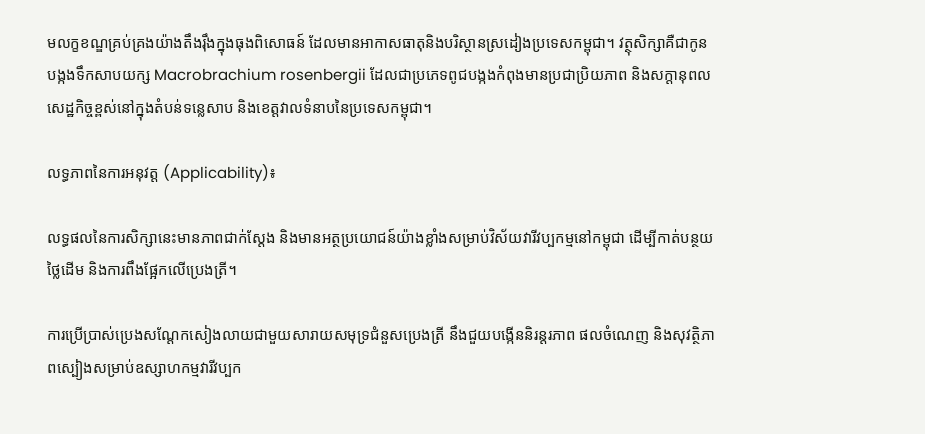មលក្ខខណ្ឌគ្រប់គ្រងយ៉ាងតឹងរ៉ឹងក្នុងធុងពិសោធន៍ ដែលមានអាកាសធាតុនិងបរិស្ថានស្រដៀងប្រទេសកម្ពុជា។ វត្ថុសិក្សាគឺជាកូនបង្កងទឹកសាបយក្ស Macrobrachium rosenbergii ដែលជាប្រភេទពូជបង្កងកំពុងមានប្រជាប្រិយភាព និងសក្តានុពលសេដ្ឋកិច្ចខ្ពស់នៅក្នុងតំបន់ទន្លេសាប និងខេត្តវាលទំនាបនៃប្រទេសកម្ពុជា។

លទ្ធភាពនៃការអនុវត្ត (Applicability)៖

លទ្ធផលនៃការសិក្សានេះមានភាពជាក់ស្តែង និងមានអត្ថប្រយោជន៍យ៉ាងខ្លាំងសម្រាប់វិស័យវារីវប្បកម្មនៅកម្ពុជា ដើម្បីកាត់បន្ថយថ្លៃដើម និងការពឹងផ្អែកលើប្រេងត្រី។

ការប្រើប្រាស់ប្រេងសណ្តែកសៀងលាយជាមួយសារាយសមុទ្រជំនួសប្រេងត្រី នឹងជួយបង្កើននិរន្តរភាព ផលចំណេញ និងសុវត្ថិភាពស្បៀងសម្រាប់ឧស្សាហកម្មវារីវប្បក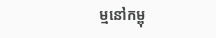ម្មនៅកម្ពុ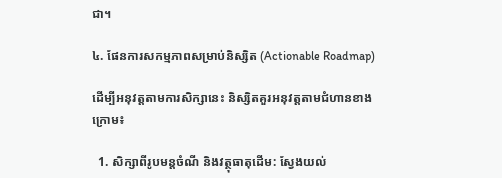ជា។

៤. ផែនការសកម្មភាពសម្រាប់និស្សិត (Actionable Roadmap)

ដើម្បីអនុវត្តតាមការសិក្សានេះ និស្សិតគួរអនុវត្តតាមជំហានខាងក្រោម៖

  1. សិក្សាពីរូបមន្តចំណី និងវត្ថុធាតុដើម: ស្វែងយល់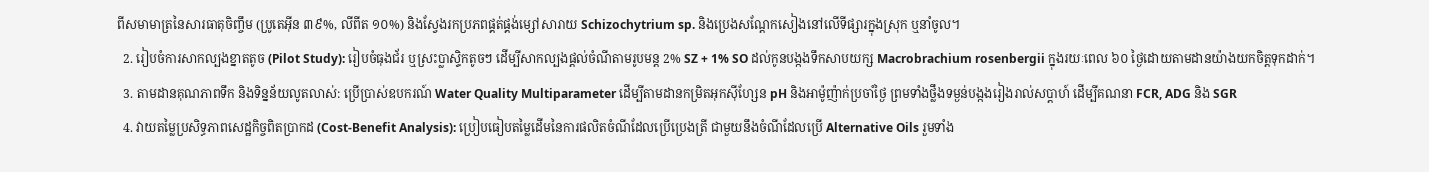ពីសមាមាត្រនៃសារធាតុចិញ្ចឹម (ប្រូតេអ៊ីន ៣៩%, លីពីត ១០%) និងស្វែងរកប្រភពផ្គត់ផ្គង់ម្សៅសារាយ Schizochytrium sp. និងប្រេងសណ្តែកសៀងនៅលើទីផ្សារក្នុងស្រុក ឬនាំចូល។
  2. រៀបចំការសាកល្បងខ្នាតតូច (Pilot Study): រៀបចំធុងជ័រ ឬស្រះប្លាស្ទិកតូចៗ ដើម្បីសាកល្បងផ្តល់ចំណីតាមរូបមន្ត 2% SZ + 1% SO ដល់កូនបង្កងទឹកសាបយក្ស Macrobrachium rosenbergii ក្នុងរយៈពេល ៦០ ថ្ងៃដោយតាមដានយ៉ាងយកចិត្តទុកដាក់។
  3. តាមដានគុណភាពទឹក និងទិន្នន័យលូតលាស់: ប្រើប្រាស់ឧបករណ៍ Water Quality Multiparameter ដើម្បីតាមដានកម្រិតអុកស៊ីហ្សែន pH និងអាម៉ូញ៉ាក់ប្រចាំថ្ងៃ ព្រមទាំងថ្លឹងទម្ងន់បង្កងរៀងរាល់សប្តាហ៍ ដើម្បីគណនា FCR, ADG និង SGR
  4. វាយតម្លៃប្រសិទ្ធភាពសេដ្ឋកិច្ចពិតប្រាកដ (Cost-Benefit Analysis): ប្រៀបធៀបតម្លៃដើមនៃការផលិតចំណីដែលប្រើប្រេងត្រី ជាមួយនឹងចំណីដែលប្រើ Alternative Oils រួមទាំង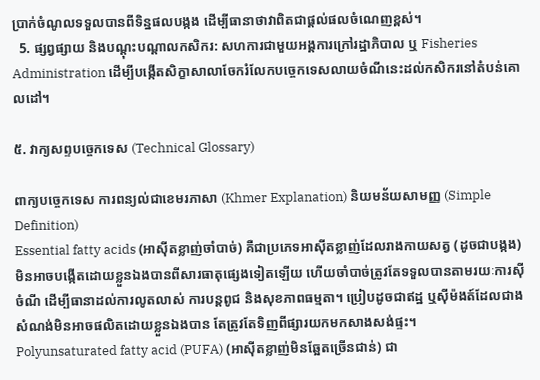ប្រាក់ចំណូលទទួលបានពីទិន្នផលបង្កង ដើម្បីធានាថាវាពិតជាផ្តល់ផលចំណេញខ្ពស់។
  5. ផ្សព្វផ្សាយ និងបណ្តុះបណ្តាលកសិករ: សហការជាមួយអង្គការក្រៅរដ្ឋាភិបាល ឬ Fisheries Administration ដើម្បីបង្កើតសិក្ខាសាលាចែករំលែកបច្ចេកទេសលាយចំណីនេះដល់កសិករនៅតំបន់គោលដៅ។

៥. វាក្យសព្ទបច្ចេកទេស (Technical Glossary)

ពាក្យបច្ចេកទេស ការពន្យល់ជាខេមរភាសា (Khmer Explanation) និយមន័យសាមញ្ញ (Simple Definition)
Essential fatty acids (អាស៊ីតខ្លាញ់ចាំបាច់) គឺជាប្រភេទអាស៊ីតខ្លាញ់ដែលរាងកាយសត្វ (ដូចជាបង្កង) មិនអាចបង្កើតដោយខ្លួនឯងបានពីសារធាតុផ្សេងទៀតឡើយ ហើយចាំបាច់ត្រូវតែទទួលបានតាមរយៈការស៊ីចំណី ដើម្បីធានាដល់ការលូតលាស់ ការបន្តពូជ និងសុខភាពធម្មតា។ ប្រៀបដូចជាឥដ្ឋ ឬស៊ីម៉ងត៍ដែលជាងសំណង់មិនអាចផលិតដោយខ្លួនឯងបាន តែត្រូវតែទិញពីផ្សារយកមកសាងសង់ផ្ទះ។
Polyunsaturated fatty acid (PUFA) (អាស៊ីតខ្លាញ់មិនឆ្អែតច្រើនជាន់) ជា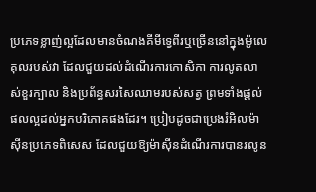ប្រភេទខ្លាញ់ល្អដែលមានចំណងគីមីទ្វេពីរឬច្រើននៅក្នុងម៉ូលេគុលរបស់វា ដែលជួយដល់ដំណើរការកោសិកា ការលូតលាស់ខួរក្បាល និងប្រព័ន្ធសរសៃឈាមរបស់សត្វ ព្រមទាំងផ្តល់ផលល្អដល់អ្នកបរិភោគផងដែរ។ ប្រៀបដូចជាប្រេងរំអិលម៉ាស៊ីនប្រភេទពិសេស ដែលជួយឱ្យម៉ាស៊ីនដំណើរការបានរលូន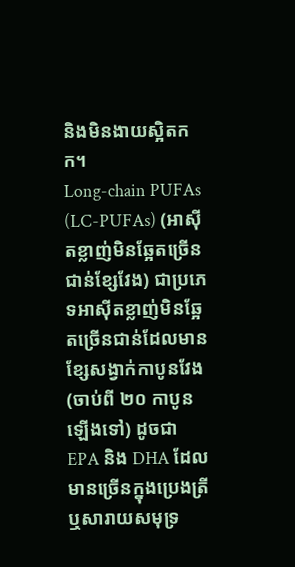និងមិនងាយស្អិតកក។
Long-chain PUFAs (LC-PUFAs) (អាស៊ីតខ្លាញ់មិនឆ្អែតច្រើនជាន់ខ្សែវែង) ជាប្រភេទអាស៊ីតខ្លាញ់មិនឆ្អែតច្រើនជាន់ដែលមានខ្សែសង្វាក់កាបូនវែង (ចាប់ពី ២០ កាបូនឡើងទៅ) ដូចជា EPA និង DHA ដែលមានច្រើនក្នុងប្រេងត្រី ឬសារាយសមុទ្រ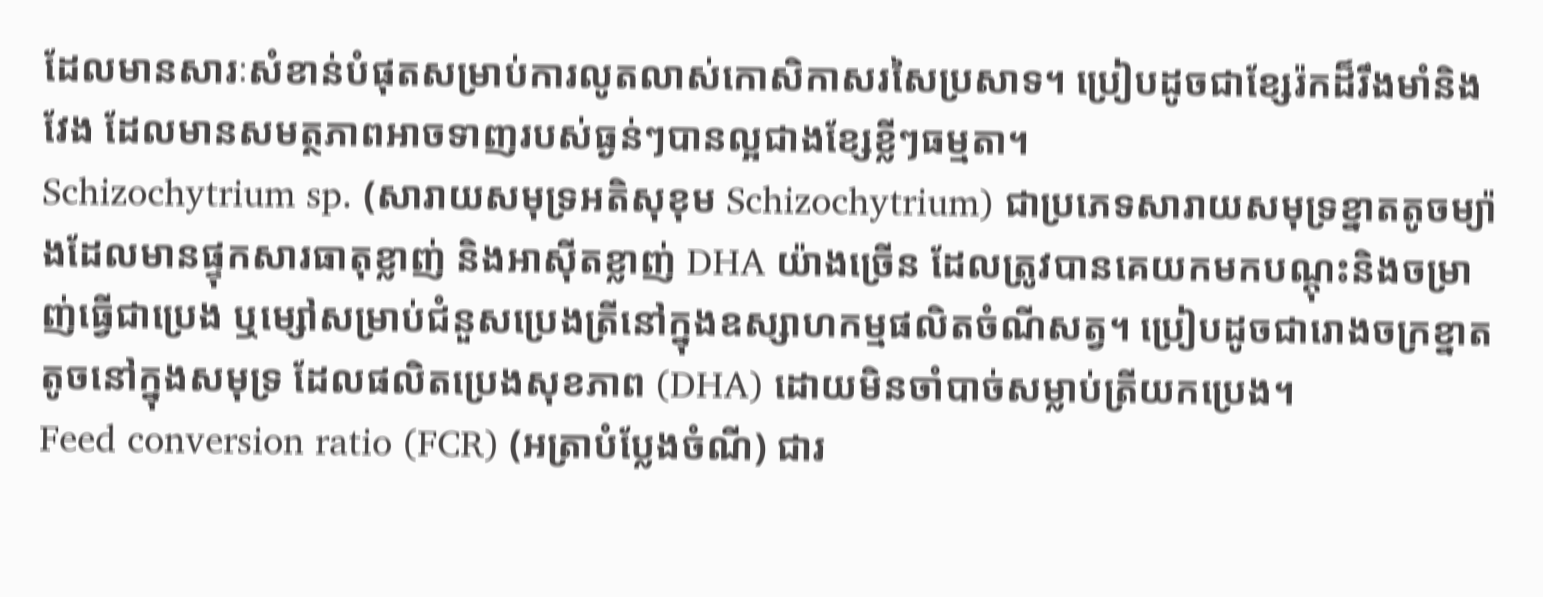ដែលមានសារៈសំខាន់បំផុតសម្រាប់ការលូតលាស់កោសិកាសរសៃប្រសាទ។ ប្រៀបដូចជាខ្សែរ៉កដ៏រឹងមាំនិងវែង ដែលមានសមត្ថភាពអាចទាញរបស់ធ្ងន់ៗបានល្អជាងខ្សែខ្លីៗធម្មតា។
Schizochytrium sp. (សារាយសមុទ្រអតិសុខុម Schizochytrium) ជាប្រភេទសារាយសមុទ្រខ្នាតតូចម្យ៉ាងដែលមានផ្ទុកសារធាតុខ្លាញ់ និងអាស៊ីតខ្លាញ់ DHA យ៉ាងច្រើន ដែលត្រូវបានគេយកមកបណ្តុះនិងចម្រាញ់ធ្វើជាប្រេង ឬម្សៅសម្រាប់ជំនួសប្រេងត្រីនៅក្នុងឧស្សាហកម្មផលិតចំណីសត្វ។ ប្រៀបដូចជារោងចក្រខ្នាតតូចនៅក្នុងសមុទ្រ ដែលផលិតប្រេងសុខភាព (DHA) ដោយមិនចាំបាច់សម្លាប់ត្រីយកប្រេង។
Feed conversion ratio (FCR) (អត្រាបំប្លែងចំណី) ជារ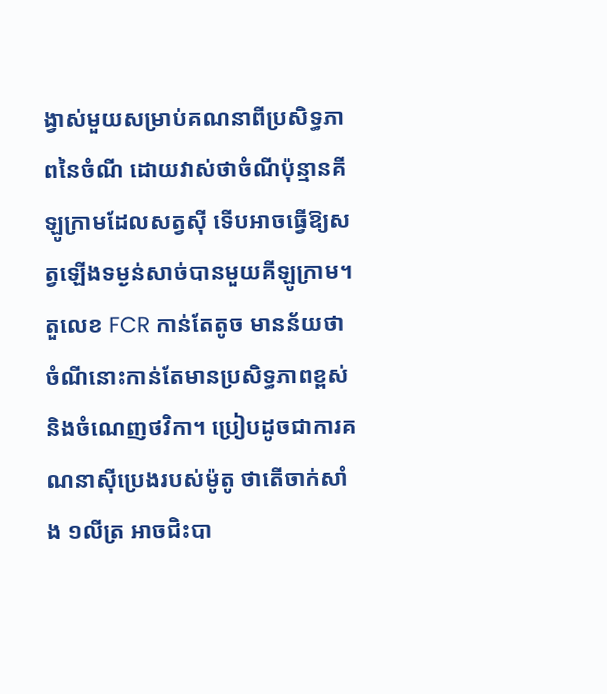ង្វាស់មួយសម្រាប់គណនាពីប្រសិទ្ធភាពនៃចំណី ដោយវាស់ថាចំណីប៉ុន្មានគីឡូក្រាមដែលសត្វស៊ី ទើបអាចធ្វើឱ្យសត្វឡើងទម្ងន់សាច់បានមួយគីឡូក្រាម។ តួលេខ FCR កាន់តែតូច មានន័យថាចំណីនោះកាន់តែមានប្រសិទ្ធភាពខ្ពស់ និងចំណេញថវិកា។ ប្រៀបដូចជាការគណនាស៊ីប្រេងរបស់ម៉ូតូ ថាតើចាក់សាំង ១លីត្រ អាចជិះបា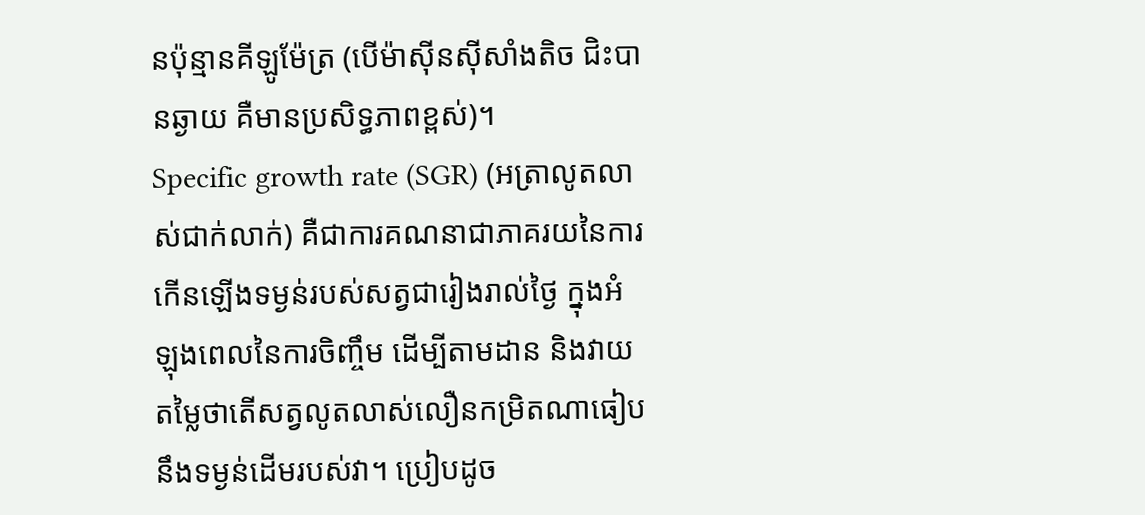នប៉ុន្មានគីឡូម៉ែត្រ (បើម៉ាស៊ីនស៊ីសាំងតិច ជិះបានឆ្ងាយ គឺមានប្រសិទ្ធភាពខ្ពស់)។
Specific growth rate (SGR) (អត្រាលូតលាស់ជាក់លាក់) គឺជាការគណនាជាភាគរយនៃការកើនឡើងទម្ងន់របស់សត្វជារៀងរាល់ថ្ងៃ ក្នុងអំឡុងពេលនៃការចិញ្ចឹម ដើម្បីតាមដាន និងវាយតម្លៃថាតើសត្វលូតលាស់លឿនកម្រិតណាធៀបនឹងទម្ងន់ដើមរបស់វា។ ប្រៀបដូច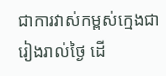ជាការវាស់កម្ពស់ក្មេងជារៀងរាល់ថ្ងៃ ដើ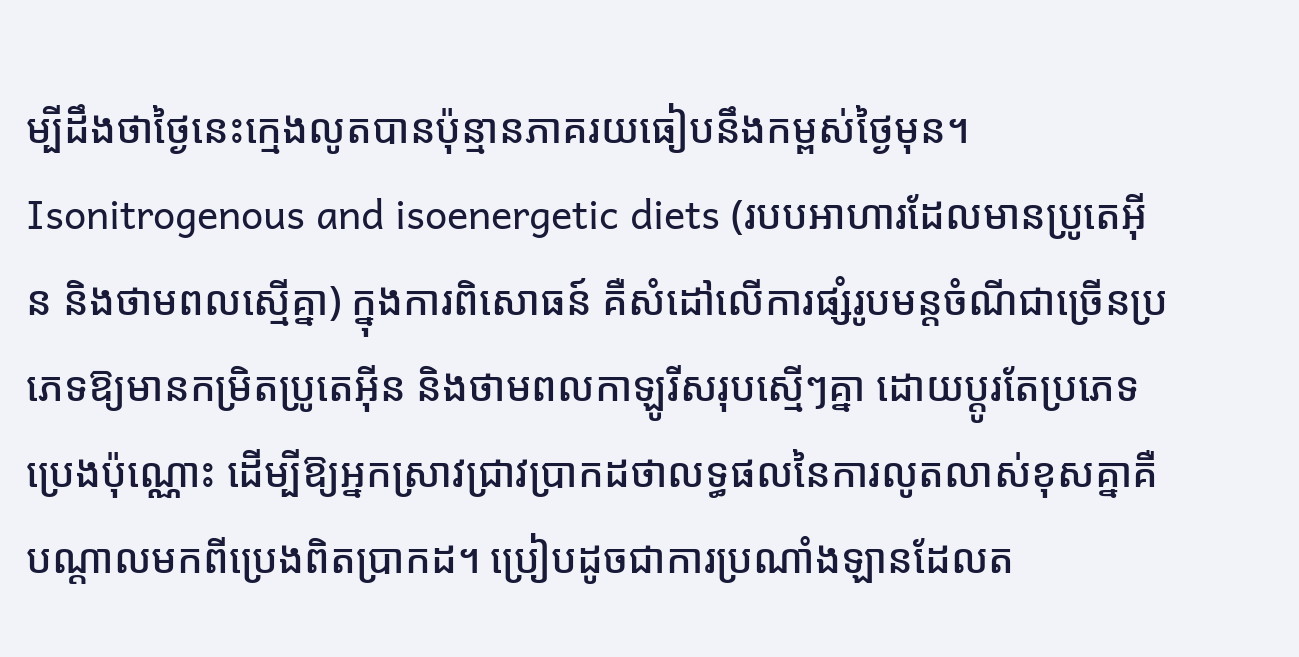ម្បីដឹងថាថ្ងៃនេះក្មេងលូតបានប៉ុន្មានភាគរយធៀបនឹងកម្ពស់ថ្ងៃមុន។
Isonitrogenous and isoenergetic diets (របបអាហារដែលមានប្រូតេអ៊ីន និងថាមពលស្មើគ្នា) ក្នុងការពិសោធន៍ គឺសំដៅលើការផ្សំរូបមន្តចំណីជាច្រើនប្រភេទឱ្យមានកម្រិតប្រូតេអ៊ីន និងថាមពលកាឡូរីសរុបស្មើៗគ្នា ដោយប្តូរតែប្រភេទប្រេងប៉ុណ្ណោះ ដើម្បីឱ្យអ្នកស្រាវជ្រាវប្រាកដថាលទ្ធផលនៃការលូតលាស់ខុសគ្នាគឺបណ្តាលមកពីប្រេងពិតប្រាកដ។ ប្រៀបដូចជាការប្រណាំងឡានដែលត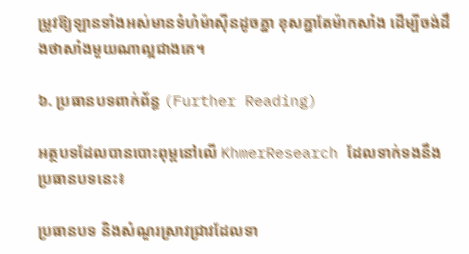ម្រូវឱ្យឡានទាំងអស់មានទំហំម៉ាស៊ីនដូចគ្នា ខុសគ្នាតែម៉ាកសាំង ដើម្បីចង់ដឹងថាសាំងមួយណាល្អជាងគេ។

៦. ប្រធានបទពាក់ព័ន្ធ (Further Reading)

អត្ថបទដែលបានបោះពុម្ពនៅលើ KhmerResearch ដែលទាក់ទងនឹងប្រធានបទនេះ៖

ប្រធានបទ និងសំណួរស្រាវជ្រាវដែលទា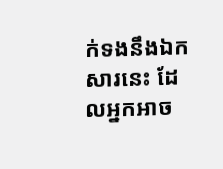ក់ទងនឹងឯកសារនេះ ដែលអ្នកអាច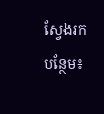ស្វែងរកបន្ថែម៖